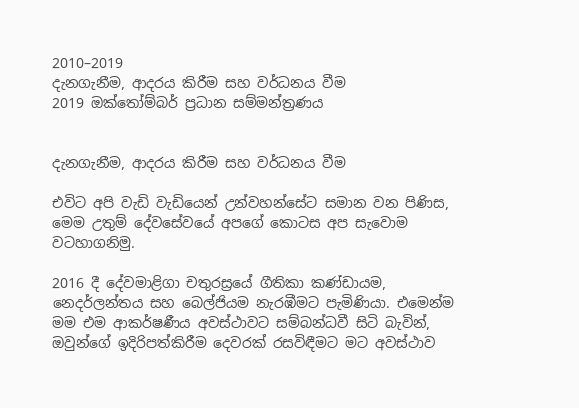2010–2019
දැනගැනීම, ආදරය කිරීම සහ වර්ධනය වීම
2019 ඔක්තෝම්බර් ප්‍රධාන සම්මන්ත්‍රණය


දැනගැනීම, ආදරය කිරීම සහ වර්ධනය වීම

එවිට අපි වැඩි වැඩියෙන් උන්වහන්සේට සමාන වන පිණිස, මෙම උතුම් දේවසේවයේ අපගේ කොටස අප සැවොම වටහාගනිමු.

2016 දී දේවමාළිගා චතුරස්‍රයේ ගීතිකා කණ්ඩායම, නෙදර්ලන්තය සහ බෙල්ජියම නැරඹීමට පැමිණියා. එමෙන්ම මම එම ආකර්ෂණීය අවස්ථාවට සම්බන්ධවී සිටි බැවින්, ඔවුන්ගේ ඉදිරිපත්කිරීම දෙවරක් රසවිඳීමට මට අවස්ථාව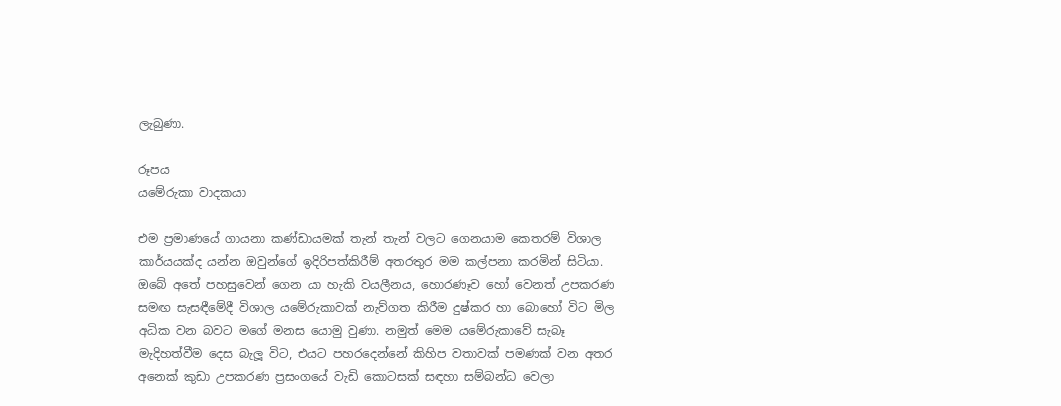ලැබුණා.

රූපය
යමේරුකා වාදකයා

එම ප්‍රමාණයේ ගායනා කණ්ඩායමක් තැන් තැන් වලට ගෙනයාම කෙතරම් විශාල කාර්යයක්ද යන්න ඔවුන්ගේ ඉදිරිපත්කිරීම් අතරතුර මම කල්පනා කරමින් සිටියා. ඔබේ අතේ පහසුවෙන් ගෙන යා හැකි වයලීනය, හොරණෑව හෝ වෙනත් උපකරණ සමඟ සැසඳීමේදී විශාල යමේරුකාවක් නැව්ගත කිරීම දුෂ්කර හා බොහෝ විට මිල අධික වන බවට මගේ මනස යොමු වුණා. නමුත් මෙම යමේරුකාවේ සැබෑ මැදිහත්වීම දෙස බැලූ විට, එයට පහරදෙන්නේ කිහිප වතාවක් පමණක් වන අතර අනෙක් කුඩා උපකරණ ප්‍රසංගයේ වැඩි කොටසක් සඳහා සම්බන්ධ වෙලා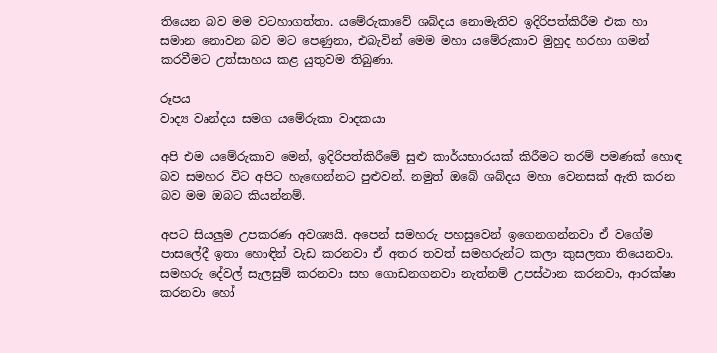තියෙන බව මම වටහාගත්තා. යමේරුකාවේ ශබ්දය නොමැතිව ඉදිරිපත්කිරීම එක හා සමාන නොවන බව මට පෙණුනා, එබැවින් මෙම මහා යමේරුකාව මුහුද හරහා ගමන් කරවීමට උත්සාහය කළ යුතුවම තිබුණා.

රූපය
වාද්‍ය වෘන්දය සමග යමේරුකා වාදකයා

අපි එම යමේරුකාව මෙන්, ඉදිරිපත්කිරීමේ සුළු කාර්යභාරයක් කිරීමට තරම් පමණක් හොඳ බව සමහර විට අපිට හැඟෙන්නට පුළුවන්. නමුත් ඔබේ ශබ්දය මහා වෙනසක් ඇති කරන බව මම ඔබට කියන්නම්.

අපට සියලුම උපකරණ අවශ්‍යයි. අපෙන් සමහරු පහසුවෙන් ඉගෙනගන්නවා ඒ වගේම පාසලේදී ඉතා හොඳින් වැඩ කරනවා ඒ අතර තවත් සමහරුන්ට කලා කුසලතා තියෙනවා. සමහරු දේවල් සැලසුම් කරනවා සහ ගොඩනගනවා නැත්නම් උපස්ථාන කරනවා, ආරක්ෂා කරනවා හෝ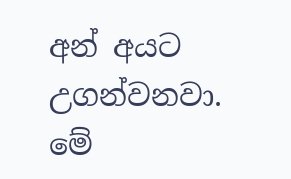අන් අයට උගන්වනවා. මේ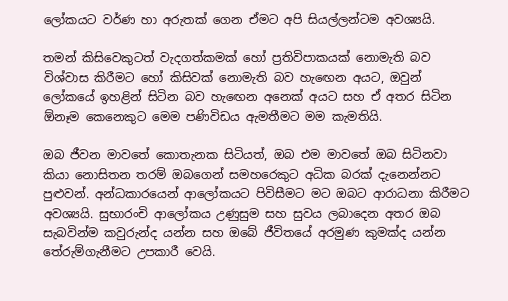ලෝකයට වර්ණ හා අරුතක් ගෙන ඒමට අපි සියල්ලන්ටම අවශ්‍යයි.

තමන් කිසිවෙකුටත් වැදගත්කමක් හෝ ප්‍රතිවිපාකයක් නොමැති බව විශ්වාස කිරීමට හෝ කිසිවක් නොමැති බව හැඟෙන අයට, ඔවුන් ලෝකයේ ඉහළින් සිටින බව හැඟෙන අනෙක් අයට සහ ඒ අතර සිටින ඕනෑම කෙනෙකුට මෙම පණිවිඩය ඇමතීමට මම කැමතියි.

ඔබ ජීවන මාවතේ කොතැනක සිටියත්, ඔබ එම මාවතේ ඔබ සිටිනවා කියා නොසිතන තරම් ඔබගෙන් සමහරෙකුට අධික බරක් දැනෙන්නට පුළුවන්. අන්ධකාරයෙන් ආලෝකයට පිවිසීමට මට ඔබට ආරාධනා කිරීමට අවශ්‍යයි. සුභාරංචි ආලෝකය උණුසුම සහ සුවය ලබාදෙන අතර ඔබ සැබවින්ම කවුරුන්ද යන්න සහ ඔබේ ජීවිතයේ අරමුණ කුමක්ද යන්න තේරුම්ගැනීමට උපකාරී වෙයි.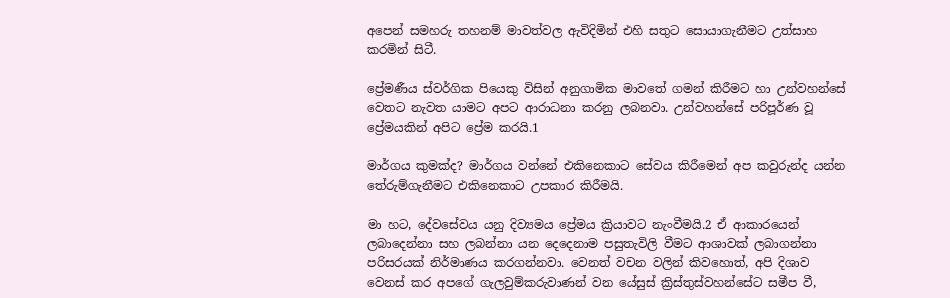අපෙන් සමහරු තහනම් මාවත්වල ඇවිදිමින් එහි සතුට සොයාගැනීමට උත්සාහ කරමින් සිටී.

ප්‍රේමණීය ස්වර්ගික පියෙකු විසින් අනුගාමික මාවතේ ගමන් කිරීමට හා උන්වහන්සේ වෙතට නැවත යාමට අපට ආරාධනා කරනු ලබනවා. උන්වහන්සේ පරිපූර්ණ වූ ප්‍රේමයකින් අපිට ප්‍රේම කරයි.1

මාර්ගය කුමක්ද? මාර්ගය වන්නේ එකිනෙකාට සේවය කිරීමෙන් අප කවුරුන්ද යන්න තේරුම්ගැනීමට එකිනෙකාට උපකාර කිරීමයි.

මා හට, දේවසේවය යනු දිව්‍යමය ප්‍රේමය ක්‍රියාවට නැංවීමයි.2 ඒ ආකාරයෙන් ලබාදෙන්නා සහ ලබන්නා යන දෙදෙනාම පසුතැවිලි වීමට ආශාවක් ලබාගන්නා පරිසරයක් නිර්මාණය කරගන්නවා. වෙනත් වචන වලින් කිවහොත්, අපි දිශාව වෙනස් කර අපගේ ගැලවුම්කරුවාණන් වන යේසුස් ක්‍රිස්තුස්වහන්සේට සමීප වී,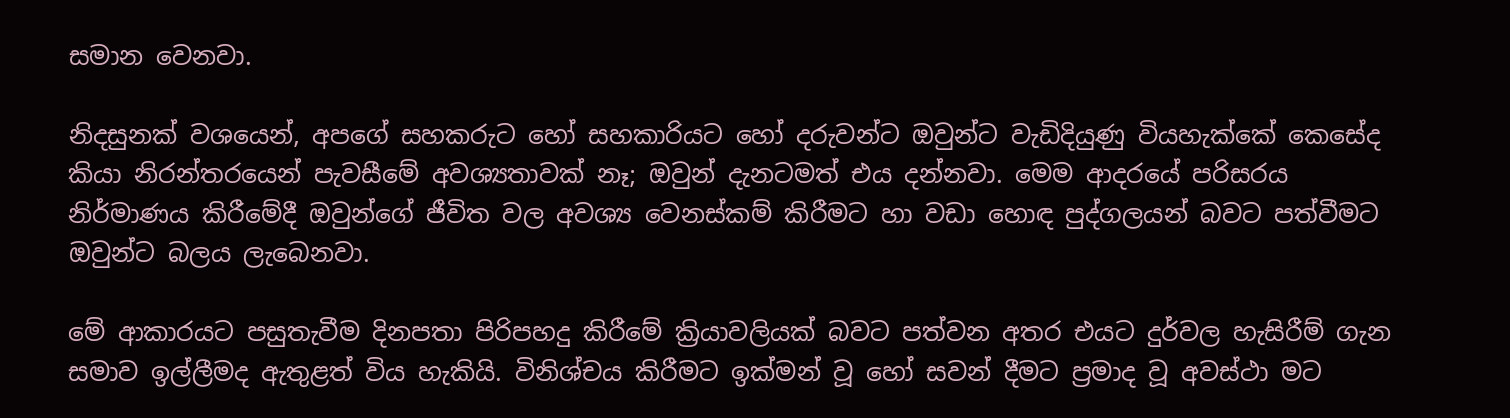සමාන වෙනවා.

නිදසුනක් වශයෙන්, අපගේ සහකරුට හෝ සහකාරියට හෝ දරුවන්ට ඔවුන්ට වැඩිදියුණු වියහැක්කේ කෙසේද කියා නිරන්තරයෙන් පැවසීමේ අවශ්‍යතාවක් නෑ; ඔවුන් දැනටමත් එය දන්නවා. මෙම ආදරයේ පරිසරය නිර්මාණය කිරීමේදී ඔවුන්ගේ ජීවිත වල අවශ්‍ය වෙනස්කම් කිරීමට හා වඩා හොඳ පුද්ගලයන් බවට පත්වීමට ඔවුන්ට බලය ලැබෙනවා.

මේ ආකාරයට පසුතැවීම දිනපතා පිරිපහදු කිරීමේ ක්‍රියාවලියක් බවට පත්වන අතර එයට දුර්වල හැසිරීම් ගැන සමාව ඉල්ලීමද ඇතුළත් විය හැකියි. විනිශ්චය කිරීමට ඉක්මන් වූ හෝ සවන් දීමට ප්‍රමාද වූ අවස්ථා මට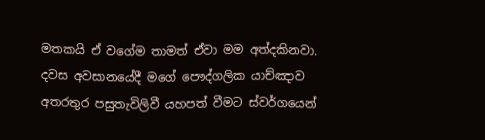මතකයි ඒ වගේම තාමත් ඒවා මම අත්දකිනවා. දවස අවසානයේදී මගේ පෞද්ගලික යාච්ඤාව අතරතුර පසුතැවිලිවී යහපත් වීමට ස්වර්ගයෙන්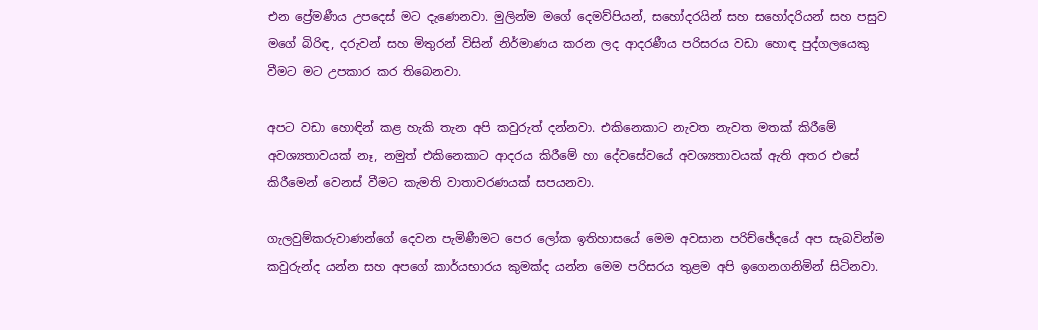එන ප්‍රේමණීය උපදෙස් මට දැණෙනවා. මුලින්ම මගේ දෙමව්පියන්, සහෝදරයින් සහ සහෝදරියන් සහ පසුව මගේ බිරිඳ, දරුවන් සහ මිතුරන් විසින් නිර්මාණය කරන ලද ආදරණීය පරිසරය වඩා හොඳ පුද්ගලයෙකු වීමට මට උපකාර කර තිබෙනවා.

අපට වඩා හොඳින් කළ හැකි තැන අපි කවුරුත් දන්නවා. එකිනෙකාට නැවත නැවත මතක් කිරීමේ අවශ්‍යතාවයක් නෑ, නමුත් එකිනෙකාට ආදරය කිරීමේ හා දේවසේවයේ අවශ්‍යතාවයක් ඇති අතර එසේ කිරීමෙන් වෙනස් වීමට කැමති වාතාවරණයක් සපයනවා.

ගැලවුම්කරුවාණන්ගේ දෙවන පැමිණීමට පෙර ලෝක ඉතිහාසයේ මෙම අවසාන පරිච්ඡේදයේ අප සැබවින්ම කවුරුන්ද යන්න සහ අපගේ කාර්යභාරය කුමක්ද යන්න මෙම පරිසරය තුළම අපි ඉගෙනගනිමින් සිටිනවා.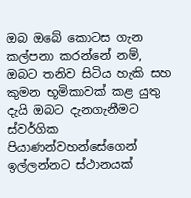ඔබ ඔබේ කොටස ගැන කල්පනා කරන්නේ නම්, ඔබට තනිව සිටිය හැකි සහ කුමන භූමිකාවක් කළ යුතු දැයි ඔබට දැනගැනීමට ස්වර්ගික පියාණන්වහන්සේගෙන් ඉල්ලන්නට ස්ථානයක්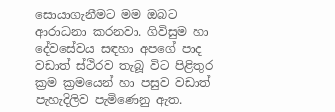සොයාගැනීමට මම ඔබට ආරාධනා කරනවා. ගිවිසුම හා දේවසේවය සඳහා අපගේ පාද වඩාත් ස්ථිරව තැබූ විට පිළිතුර ක්‍රම ක්‍රමයෙන් හා පසුව වඩාත් පැහැදිලිව පැමිණෙනු ඇත.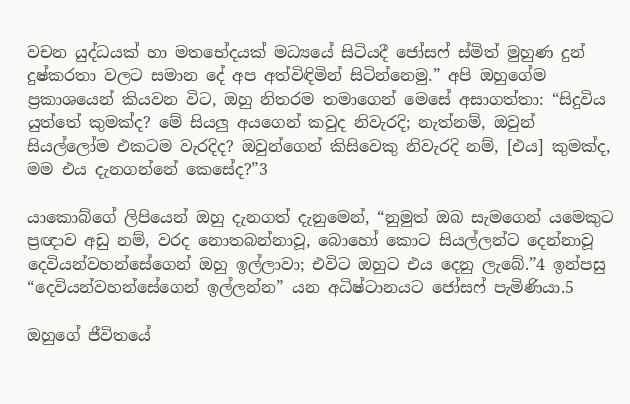වචන යුද්ධයක් හා මතභේදයක් මධ්‍යයේ සිටියදී ජෝසෆ් ස්මිත් මුහුණ දුන් දුෂ්කරතා වලට සමාන දේ අප අත්විඳිමින් සිටින්නෙමු.” අපි ඔහුගේම ප්‍රකාශයෙන් කියවන විට, ඔහු නිතරම තමාගෙන් මෙසේ අසාගත්තා: “සිදුවිය යුත්තේ කුමක්ද? මේ සියලු අයගෙන් කවුද නිවැරදි; නැත්නම්, ඔවුන් සියල්ලෝම එකටම වැරදිද? ඔවුන්ගෙන් කිසිවෙකු නිවැරදි නම්, [එය] කුමක්ද, මම එය දැනගන්නේ කෙසේද?”3

යාකොබ්ගේ ලිපියෙන් ඔහු දැනගත් දැනුමෙන්, “නුමුත් ඔබ සැමගෙන් යමෙකුට ප්‍රඥාව අඩු නම්, වරද නොතබන්නාවූ, බොහෝ කොට සියල්ලන්ට දෙන්නාවූ දෙවියන්වහන්සේගෙන් ඔහු ඉල්ලාවා; එවිට ඔහුට එය දෙනු ලැබේ.”4 ඉන්පසු “දෙවියන්වහන්සේගෙන් ඉල්ලන්න” යන අධිෂ්ටානයට ජෝසෆ් පැමිණියා.5

ඔහුගේ ජීවිතයේ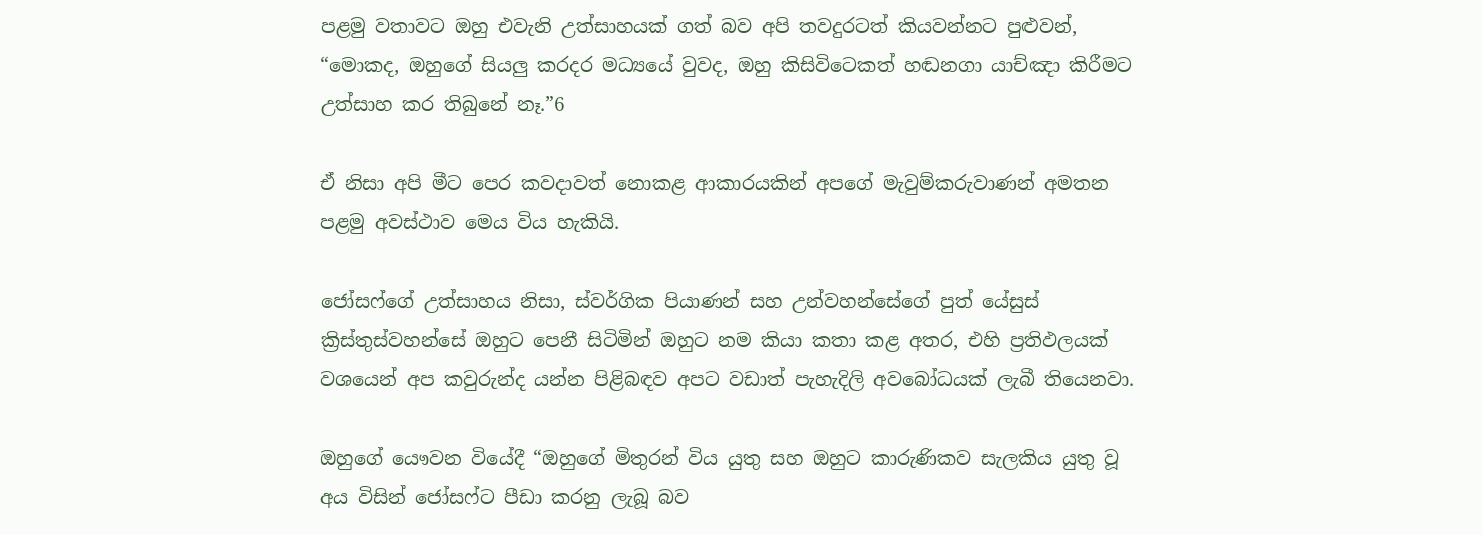පළමු වතාවට ඔහු එවැනි උත්සාහයක් ගත් බව අපි තවදුරටත් කියවන්නට පුළුවන්, “මොකද, ඔහුගේ සියලු කරදර මධ්‍යයේ වුවද, ඔහු කිසිවිටෙකත් හඬනගා යාච්ඤා කිරීමට උත්සාහ කර තිබුනේ නෑ.”6

ඒ නිසා අපි මීට පෙර කවදාවත් නොකළ ආකාරයකින් අපගේ මැවුම්කරුවාණන් අමතන පළමු අවස්ථාව මෙය විය හැකියි.

ජෝසෆ්ගේ උත්සාහය නිසා, ස්වර්ගික පියාණන් සහ උන්වහන්සේගේ පුත් යේසුස් ක්‍රිස්තුස්වහන්සේ ඔහුට පෙනී සිටිමින් ඔහුට නම කියා කතා කළ අතර, එහි ප්‍රතිඵලයක් වශයෙන් අප කවුරුන්ද යන්න පිළිබඳව අපට වඩාත් පැහැදිලි අවබෝධයක් ලැබී තියෙනවා.

ඔහුගේ යෞවන වියේදී “ඔහුගේ මිතුරන් විය යුතු සහ ඔහුට කාරුණිකව සැලකිය යුතු වූ අය විසින් ජෝසෆ්ට පීඩා කරනු ලැබූ බව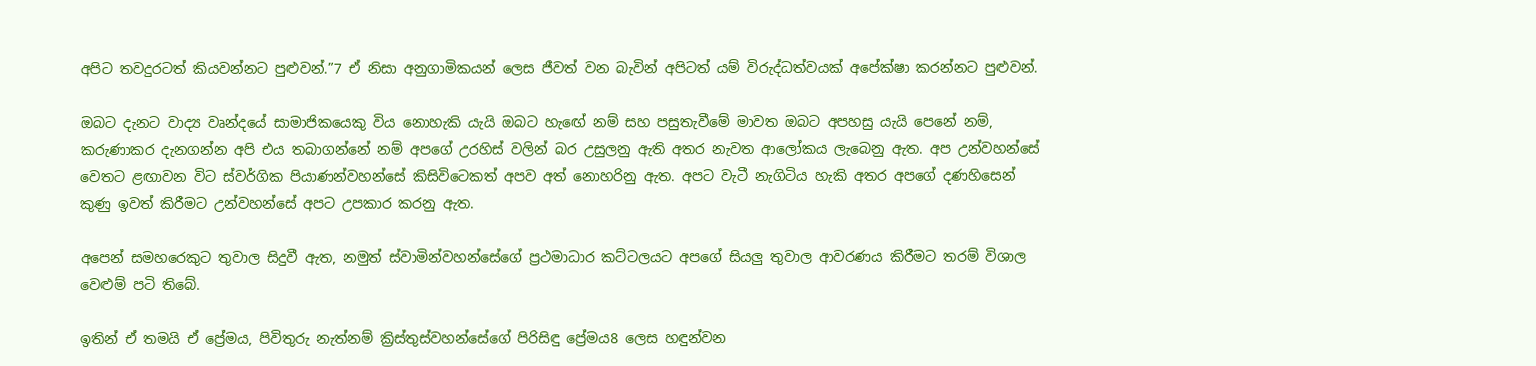අපිට තවදුරටත් කියවන්නට පුළුවන්.”7 ඒ නිසා අනුගාමිකයන් ලෙස ජීවත් වන බැවින් අපිටත් යම් විරුද්ධත්වයක් අපේක්ෂා කරන්නට පුළුවන්.

ඔබට දැනට වාද්‍ය වෘන්දයේ සාමාජිකයෙකු විය නොහැකි යැයි ඔබට හැඟේ නම් සහ පසුතැවීමේ මාවත ඔබට අපහසු යැයි පෙනේ නම්, කරුණාකර දැනගන්න අපි එය තබාගන්නේ නම් අපගේ උරහිස් වලින් බර උසුලනු ඇති අතර නැවත ආලෝකය ලැබෙනු ඇත. අප උන්වහන්සේ වෙතට ළඟාවන විට ස්වර්ගික පියාණන්වහන්සේ කිසිවිටෙකත් අපව අත් නොහරිනු ඇත. අපට වැටී නැගිටිය හැකි අතර අපගේ දණහිසෙන් කුණු ඉවත් කිරීමට උන්වහන්සේ අපට උපකාර කරනු ඇත.

අපෙන් සමහරෙකුට තුවාල සිදුවී ඇත, නමුත් ස්වාමින්වහන්සේගේ ප්‍රථමාධාර කට්ටලයට අපගේ සියලු තුවාල ආවරණය කිරීමට තරම් විශාල වෙළුම් පටි තිබේ.

ඉතින් ඒ තමයි ඒ ප්‍රේමය, පිවිතුරු නැත්නම් ක්‍රිස්තුස්වහන්සේගේ පිරිසිඳු ප්‍රේමය8 ලෙස හඳුන්වන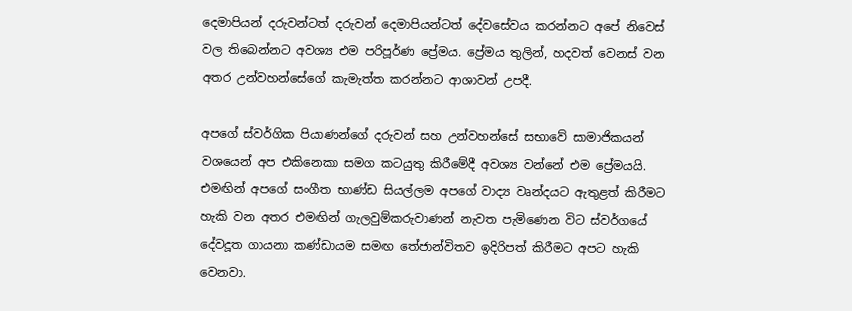දෙමාපියන් දරුවන්ටත් දරුවන් දෙමාපියන්ටත් දේවසේවය කරන්නට අපේ නිවෙස් වල තිබෙන්නට අවශ්‍ය එම පරිපූර්ණ ප්‍රේමය. ප්‍රේමය තුලින්, හදවත් වෙනස් වන අතර උන්වහන්සේගේ කැමැත්ත කරන්නට ආශාවන් උපදී.

අපගේ ස්වර්ගික පියාණන්ගේ දරුවන් සහ උන්වහන්සේ සභාවේ සාමාජිකයන් වශයෙන් අප එකිනෙකා සමග කටයුතු කිරීමේදී අවශ්‍ය වන්නේ එම ප්‍රේමයයි. එමඟින් අපගේ සංගීත භාණ්ඩ සියල්ලම අපගේ වාද්‍ය වෘන්දයට ඇතුළත් කිරීමට හැකි වන අතර එමඟින් ගැලවුම්කරුවාණන් නැවත පැමිණෙන විට ස්වර්ගයේ දේවදූත ගායනා කණ්ඩායම සමඟ තේජාන්විතව ඉදිරිපත් කිරීමට අපට හැකි වෙනවා.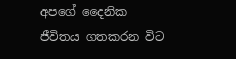අපගේ දෛනික ජීවිතය ගතකරන විට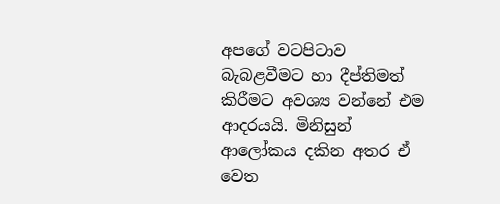අපගේ වටපිටාව බැබළවීමට හා දීප්තිමත් කිරීමට අවශ්‍ය වන්නේ එම ආදරයයි. මිනිසුන් ආලෝකය දකින අතර ඒ වෙත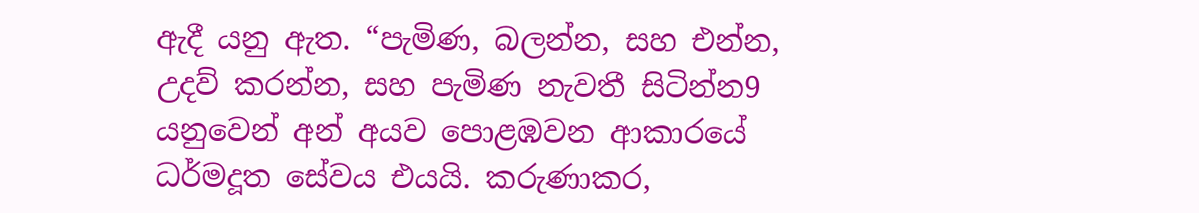ඇදී යනු ඇත. “පැමිණ, බලන්න, සහ එන්න, උදව් කරන්න, සහ පැමිණ නැවතී සිටින්න9 යනුවෙන් අන් අයව පොළඹවන ආකාරයේ ධර්මදූත සේවය එයයි. කරුණාකර,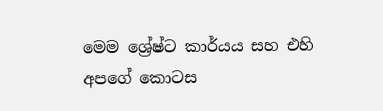මෙම ශ්‍රේෂ්ට කාර්යය සහ එහි අපගේ කොටස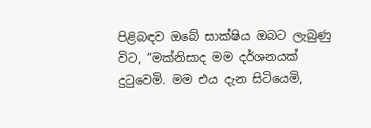පිළිබඳව ඔබේ සාක්ෂිය ඔබට ලැබුණු විට, “මක්නිසාද මම දර්ශනයක් දුටුවෙමි. මම එය දැන සිටියෙමි,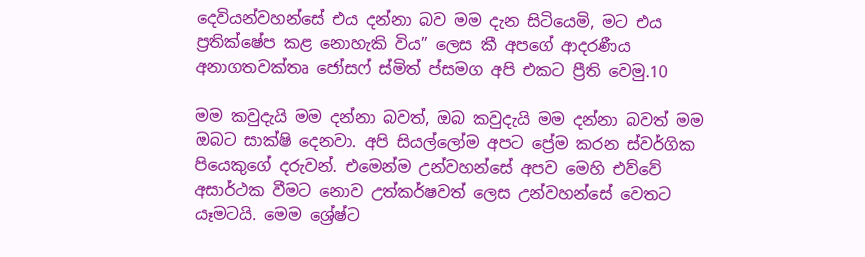දෙවියන්වහන්සේ එය දන්නා බව මම දැන සිටියෙමි, මට එය ප්‍රතික්ෂේප කළ නොහැකි විය” ලෙස කී අපගේ ආදරණීය අනාගතවක්තෘ ජෝසෆ් ස්මිත් ප්සමග අපි එකට ප්‍රීති වෙමු.10

මම කවුදැයි මම දන්නා බවත්, ඔබ කවුදැයි මම දන්නා බවත් මම ඔබට සාක්ෂි දෙනවා. අපි සියල්ලෝම අපට ප්‍රේම කරන ස්වර්ගික පියෙකුගේ දරුවන්. එමෙන්ම උන්වහන්සේ අපව මෙහි එව්වේ අසාර්ථක වීමට නොව උත්කර්ෂවත් ලෙස උන්වහන්සේ වෙතට යෑමටයි. මෙම ශ්‍රේෂ්ට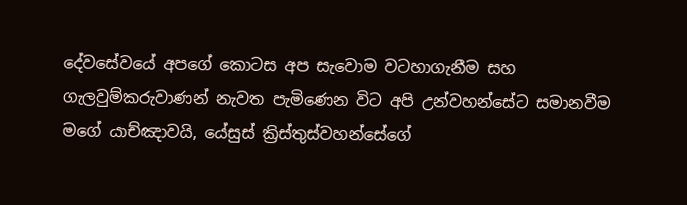දේවසේවයේ අපගේ කොටස අප සැවොම වටහාගැනීම සහ ගැලවුම්කරුවාණන් නැවත පැමිණෙන විට අපි උන්වහන්සේට සමානවීම මගේ යාච්ඤාවයි, යේසුස් ක්‍රිස්තුස්වහන්සේගේ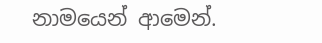නාමයෙන් ආමෙන්.